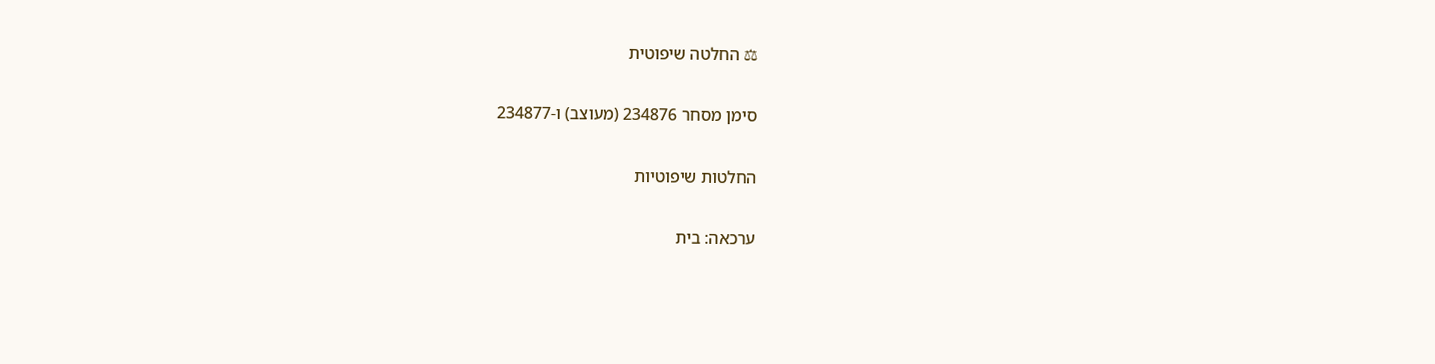⚖ החלטה שיפוטית

סימן מסחר 234876 (מעוצב) ו-234877

החלטות שיפוטיות

ערכאה: בית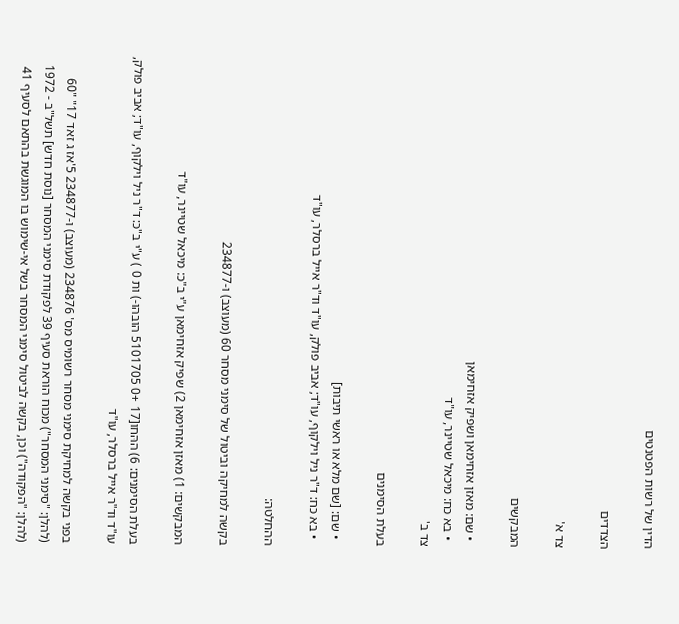הדין של רשות הפטנטים

הצדדים

צד א'

המבקשים

  • שם: מאזן אזחימאן ושפיק אזחימאן
  • בא כח: מיכאל שטיינר, עו"ד
צד ב'

בעלת הסימנים

  • שם: [שם מלא או ראשי תיבות]
  • בא כח: ד"ר ניל וילקוף, עו"ד; אביב פולק, עו"ד וד"ר אייל ברסלר, עו"ד

ההחלטה:

בקשה למחיקה וביטול של סימני מסחר 60 (מעוצב) ו-234877

המבקשים: 1) מאזן אזחימאן 2) שפיק אזחימאן ע"י ב"כ: מיכאל שטיינר, עו"ד

בעלת הסימנים: 6) ההּחו[17 +0 5101705 הובהו-) ות 0 ) ע"י ב"כ: ד"ר ניל וילקוף, עו"ד; אביב פולק, עו"ד וד"ר אייל ברסלר, עו"ד

בפני בקשה למחיקת סימני מסחר רשומיס מס' 234876 (מעוצב) ו-234877 5'אז ג זאד 17" "60 (להלן: "סימני המסחר") מכוח הוראת סעיף 39 לפקודת סימני המסחר [נוסת חדש] תשל"ב - 1972 (להלן: "הפקודה") וכן, בקשה לביטול סימני המסחר בשל אי-שימוש בו המוגשת בהתאם לסעיף 41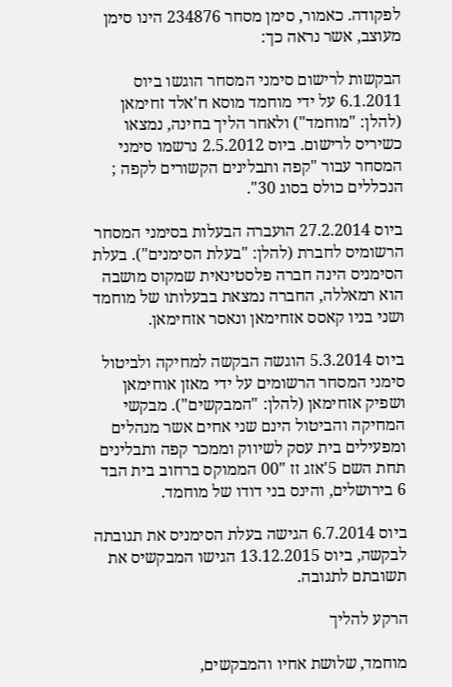לפקודה. כאמור, סימן מסחר 234876 הינו סימן מעוצב, אשר נראה כך:

הבקשות לרישום סימני המסחר הוגשו ביוס 6.1.2011 על ידי מוחמד מוסא ח'אלד זחימאן (להלן: "מוחמד") ולאחר הליך בחינה, נמצאו כשיריס לרישום. ביוס 2.5.2012 נרשמו סימני המסחר עבור "קפה ותבלינים הקשורים לקפה ; הנכללים כולס בסוג 30".

ביוס 27.2.2014 הועברה הבעלות בסימני המסחר הרשומיס לחברת (להלן: "בעלת הסימנים"). בעלת הסימניס הינה חברה פלסטינאית שמקוס מושבה הוא רמאללה, החברה נמצאת בבעלותו של מוחמד ושני בניו קאסס אזחימאן ונאסר אזחימאן.

ביוס 5.3.2014 הוגשה הבקשה למחיקה ולביטול סימני המסחר הרשומים על ידי מאזן אוחימאן ושפיק אזחימאן (להלן: "המבקשים"). מבקשי המחיקה והביטול הינם שני אחים אשר מנהלים ומפעילים בית עסק לשיווק וממכר קפה ותבלינים תחת השם 5'אזג זז "00 הממוקס ברחוב בית הבד 6 בירושלים, והינס בני דודו של מוחמד.

ביוס 6.7.2014 הגישה בעלת הסימניס את תגובתה לבקשה, ביוס 13.12.2015 הגישו המבקשיס את תשובתם לתגובה.

הרקע להליך

מוחמד, שלושת אחיו והמבקשים,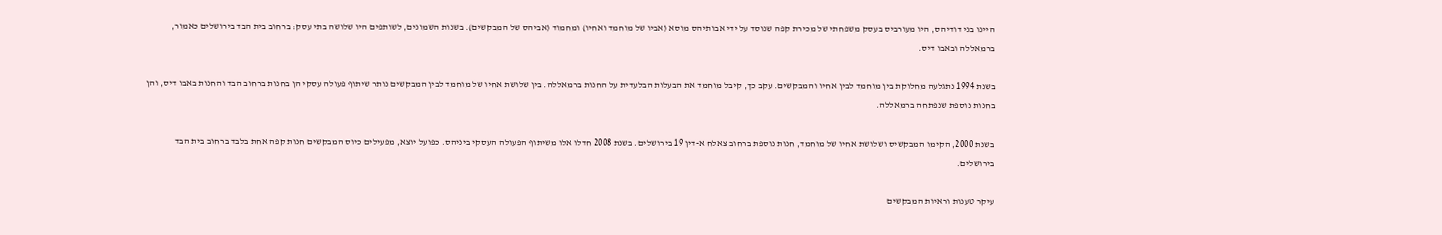היינו בני דודיהס, היו מעורביס בעסק משפחתי של מכירת קפה שנוסד על ידי אבותיהס מוסא (אביו של מוחמד ואחיו) ומחמוד (אביהס של המבקשים). בשנות השמונים, לשותפים היו שלושה בתי עסק: ברחוב בית הבד בירושלים כאמור, ברמאללה ובאבו דיס.

בשנת 1994 נתגלעה מחלוקת בין מוחמד לבין אחיו והמבקשים. עקב כך, קיבל מוחמד את הבעלות הבלעדית על החנות ברמאללה. בין שלושת אחיו של מוחמד לבין המבקשים נותר שיתוף פעולה עסקי הן בחנות ברחוב הבד והחנות באבו דיס, והן בחנות נוספת שנפתחה ברמאללה.

בשנת 2000, הקימו המבקשיס ושלושת אחיו של מוחמד, חנות נוספת ברחוב צאלח א-דין 19 בירושלים. בשנת 2008 חדלו אלו משיתוף הפעולה העסקי ביניהס. כפועל יוצא, מפעילים כיוס המבקשים חנות קפה אחת בלבד ברחוב בית הבד בירושלים.

עיקר טענות וראיות המבקשים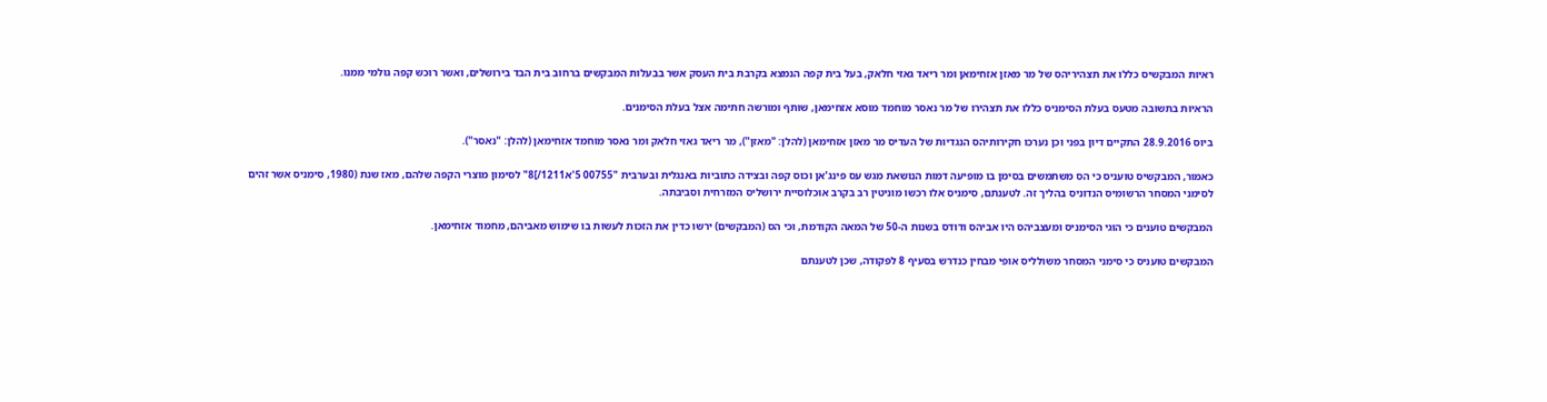ראיות המבקשיס כללו את תצהיריהס של מר מאזן אזחימאן ומר ריאד גאזי חלאק, בעל בית קפה הנמצא בקרבת בית העסק אשר בבעלות המבקשים ברחוב בית הבד בירושלים, ואשר רוכש קפה גולמי ממנו.

הראיות בתשובה מטעס בעלת הסימניס כללו את תצהירו של מר נאסר מוחמד מוסא אזחימאן, שותף ומורשה חתימה אצל בעלת הסימנים.

ביוס 28.9.2016 התקיים דיון בפני וכן נערכו חקירותיהס הנגדיות של העדיס מר מאזן אזחימאן (להלן: "מאזן"), מר ריאד גאזי חלאק ומר נאסר מוחמד אזחימאן (להלן: "נאסר").

כאמור, המבקשיס טועניס כי הס משתמשים בסימן בו מופיעה דמות הנושאת מגש עס פינג'אן וכוס קפה ובצידה כתוביות באנגלית ובערבית "00755 5'א1211/]8" לסימון מוצרי הקפה שלהם, מאז שנת (1980, סימניס אשר זהים לסימני המסחר הרשומיס הנדוניס בהליך זה. לטענתם, סימניס אלו רכשו מוניטין רב בקרב אוכלוסיית ירושליס המזרחית וסביבתה.

המבקשים טוענים כי הוגי הסימניס ומעצביהס היו אביהס ודודס בשנות ה-50 של המאה הקודמת, וכי הס (המבקשים) ירשו כדין את הזכות לעשות בו שימוש מאביהם, מחמוד אזחימאן.

המבקשים טועניס כי סימני המסחר משולליס אופי מבחין כנדרש בסעיף 8 לפקודה, שכן לטענתם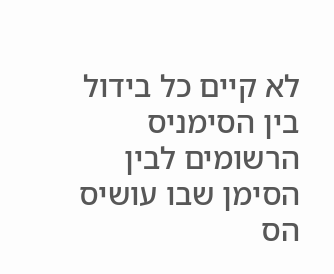לא קיים כל בידול בין הסימניס הרשומים לבין הסימן שבו עושיס הס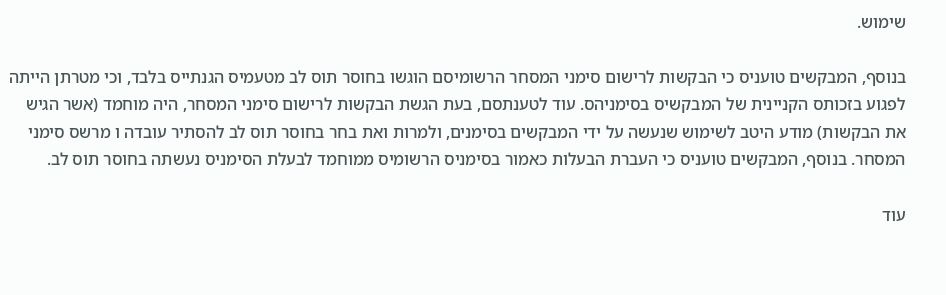שימוש.

בנוסף, המבקשים טועניס כי הבקשות לרישום סימני המסחר הרשומיסם הוגשו בחוסר תוס לב מטעמיס הגנתייס בלבד, וכי מטרתן הייתה לפגוע בזכותס הקניינית של המבקשיס בסימניהס. עוד לטענתסם, בעת הגשת הבקשות לרישום סימני המסחר, היה מוחמד (אשר הגיש את הבקשות) מודע היטב לשימוש שנעשה על ידי המבקשים בסימנים, ולמרות ואת בחר בחוסר תוס לב להסתיר עובדה ו מרשס סימני המסחר. בנוסף, המבקשים טועניס כי העברת הבעלות כאמור בסימניס הרשומיס ממוחמד לבעלת הסימניס נעשתה בחוסר תוס לב.

עוד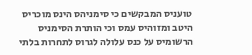טועניס המבקשים כי סימניהס הינס מוכריס היטב ומזוהיס עמס וכי הותרת הסימניס הרשומיס על כנס עלולה לגרוס לתחרות בלתי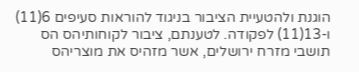הוגנת ולהטעיית הציבור בניגוד להוראות סעיפים 6(11) ו-13(11) לפקודה. לטענתם, ציבור לקוחותיהס הס תושבי מזרח ירושלים, אשר מזהיס את מוצריהס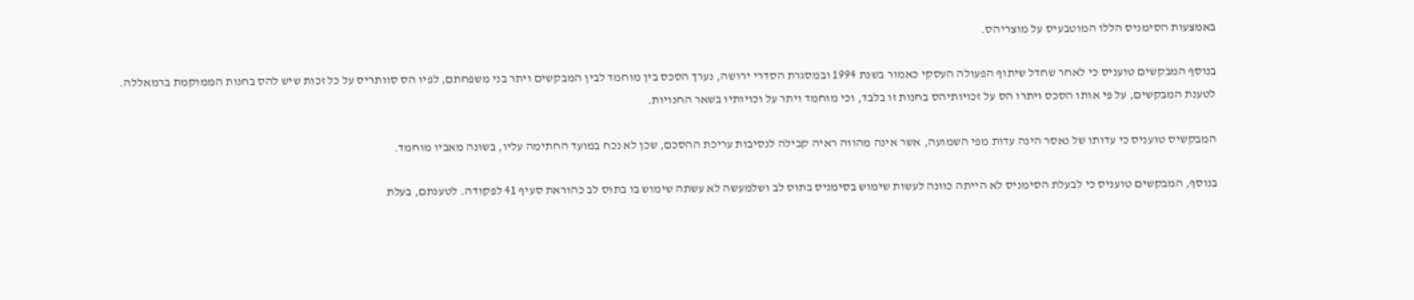באמצעות הסימניס הללו המוטבעיס על מוצריהס.

בנוסף המבקשים טועניס כי לאחר שחדל שיתוף הפעולה העסקי כאמור בשנת 1994 ובמסגרת הסדרי ירושה, נערך הסכס בין מוחמד לבין המבקשים ויתר בני משפחתם, לפיו הס סוותריס על כל זכות שיש להס בחנות הממוקמת ברמאללה. לטענת המבקשים, על פי אותו הסכס ויתרו הס על זכויותיהס בחנות זו בלבד, וכי מוחמד ויתר על וכויותיו בשאר החנויות.

המבקשיס טועניס כי עדותו של נאסר הינה עדות מפי השמועה, אשר אינה מהווה ראיה קבילה לנסיבות עריכת ההסכם, שכן לא נכח במועד החתימה עליו, בשונה מאביו מוחמד.

בנוסף, המבקשים טועניס כי לבעלת הסימניס לא הייתה כוונה לעשות שימוש בסימניס בתוס לב ושלמעשה לא עשתה שימוש בו בתוס לב כהוראת סעיף 41 לפקודה. לטענתם, בעלת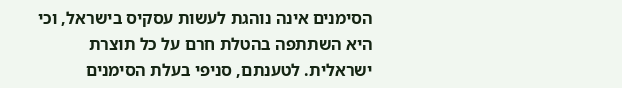הסימנים אינה נוהגת לעשות עסקיס בישראל, וכי היא השתתפה בהטלת חרם על כל תוצרת ישראלית. לטענתם, סניפי בעלת הסימנים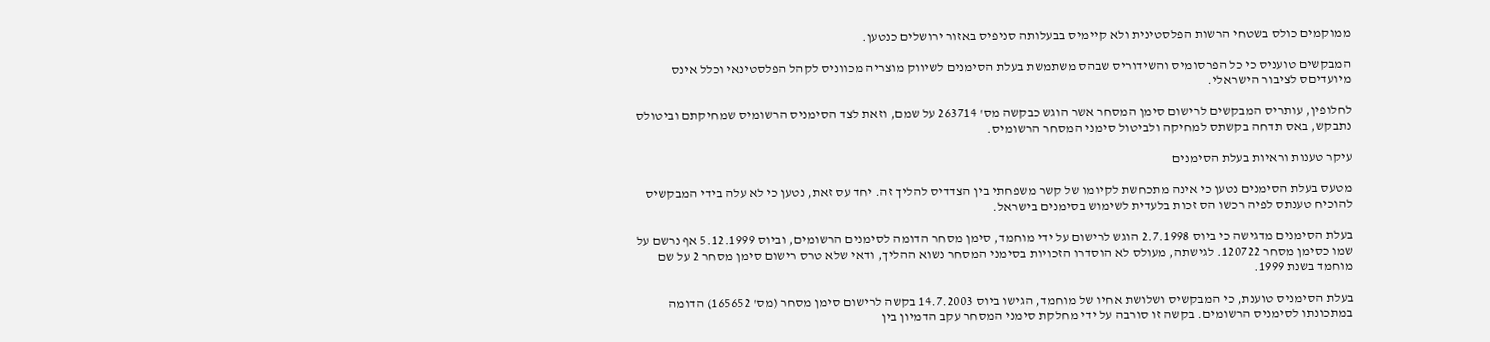ממוקמים כולס בשטחי הרשות הפלסטינית ולא קיימיס בבעלותה סניפיס באזור ירושלים כנטען.

המבקשים טועניס כי כל הפרסומיס והשידוריס שבהס משתמשת בעלת הסימנים לשיווק מוצריה מכווניס לקהל הפלסטינאי וכלל אינס מיועדיםס לציבור הישראלי.

לחלופין, עותריס המבקשים לרישום סימן המסחר אשר הוגש כבקשה מס' 263714 על שמם, וזאת לצד הסימניס הרשומיס שמחיקתם וביטולס נתבקש, באס תדחה בקשתס למחיקה ולביטול סימני המסחר הרשומיס.

עיקר טענות וראיות בעלת הסימנים

מטעס בעלת הסימנים נטען כי אינה מתכחשת לקיומו של קשר משפחתי בין הצדדיס להליך זה. יחד עס זאת, נטען כי לא עלה בידי המבקשיס להוכיח טענתס לפיה רכשו הס זכות בלעדית לשימוש בסימנים בישראל.

בעלת הסימנים מדגישה כי ביוס 2.7.1998 הוגש לרישום על ידי מוחמד, סימן מסחר הדומה לסימנים הרשומים, וביוס 5.12.1999 אף נרשם על שמו כסימן מסחר 120722. לגישתה, מעולס לא הוסדרו הזכויות בסימני המסחר נשוא ההליך, ודאי שלא טרס רישום סימן מסחר 2 על שם מוחמד בשנת 1999.

בעלת הסימניס טוענת, כי המבקשיס ושלושת אחיו של מוחמד, הגישו ביוס 14.7.2003 בקשה לרישום סימן מסחר (מס' 165652) הדומה במתכונתו לסימניס הרשומים. בקשה זו סורבה על ידי מחלקת סימני המסחר עקב הדמיון בין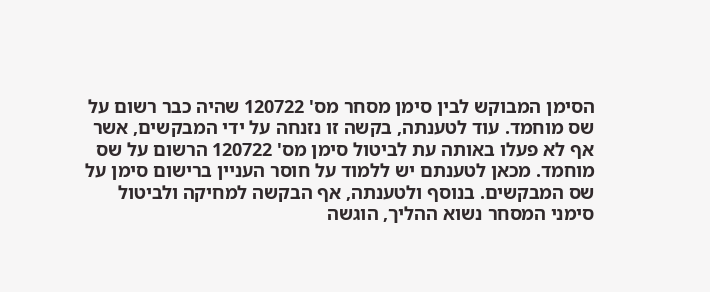הסימן המבוקש לבין סימן מסחר מס' 120722 שהיה כבר רשום על שס מוחמד. עוד לטענתה, בקשה זו נזנחה על ידי המבקשים, אשר אף לא פעלו באותה עת לביטול סימן מס' 120722 הרשום על שס מוחמד. מכאן לטענתם יש ללמוד על חוסר העניין ברישום סימן על שס המבקשים. בנוסף ולטענתה, אף הבקשה למחיקה ולביטול סימני המסחר נשוא ההליך, הוגשה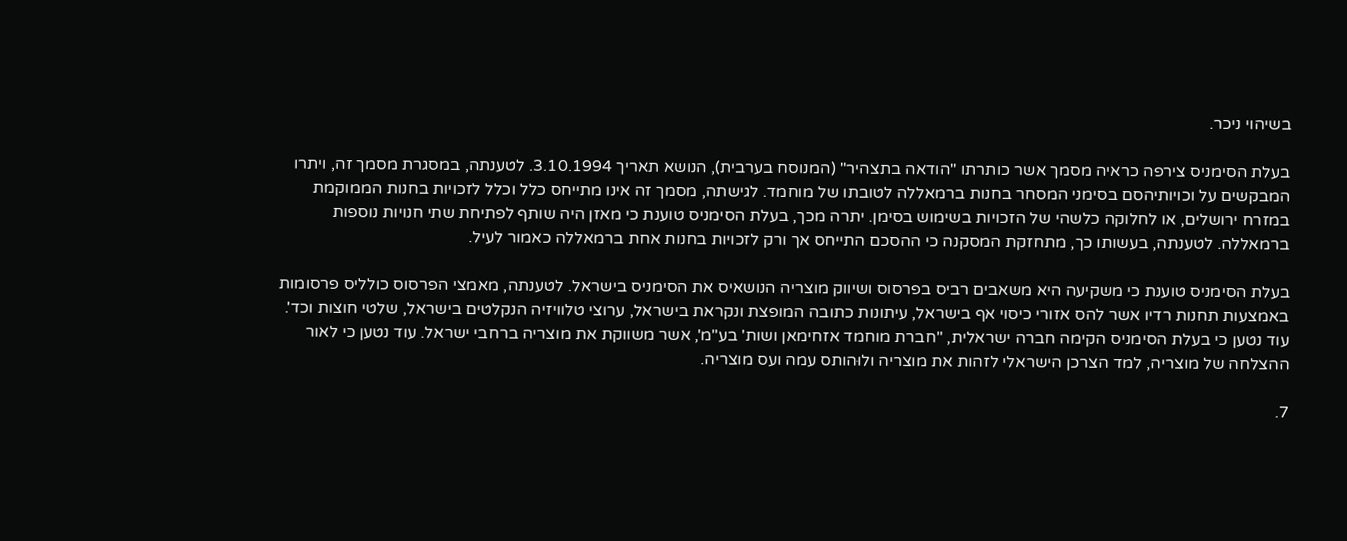בשיהוי ניכר.

בעלת הסימניס צירפה כראיה מסמך אשר כותרתו "הודאה בתצהיר" (המנוסח בערבית), הנושא תאריך 3.10.1994. לטענתה, במסגרת מסמך זה, ויתרו המבקשים על וכויותיהסם בסימני המסחר בחנות ברמאללה לטובתו של מוחמד. לגישתה, מסמך זה אינו מתייחס כלל וכלל לזכויות בחנות הממוקמת במזרח ירושלים, או לחלוקה כלשהי של הזכויות בשימוש בסימן. יתרה מכך, בעלת הסימניס טוענת כי מאזן היה שותף לפתיחת שתי חנויות נוספות ברמאללה. לטענתה, בעשותו כך, מתחזקת המסקנה כי ההסכם התייחס אך ורק לזכויות בחנות אחת ברמאללה כאמור לעיל.

בעלת הסימניס טוענת כי משקיעה היא משאבים רביס בפרסוס ושיווק מוצריה הנושאיס את הסימניס בישראל. לטענתה, מאמצי הפרסוס כולליס פרסומות באמצעות תחנות רדיו אשר להס אזורי כיסוי אף בישראל, עיתונות כתובה המופצת ונקראת בישראל, ערוצי טלוויזיה הנקלטים בישראל, שלטי חוצות וכד'. עוד נטען כי בעלת הסימניס הקימה חברה ישראלית, "חברת מוחמד אזחימאן ושות' בע"מ', אשר משווקת את מוצריה ברחבי ישראל. עוד נטען כי לאור ההצלחה של מוצריה, למד הצרכן הישראלי לזהות את מוצריה ולוּהותס עמה ועס מוצריה.

7.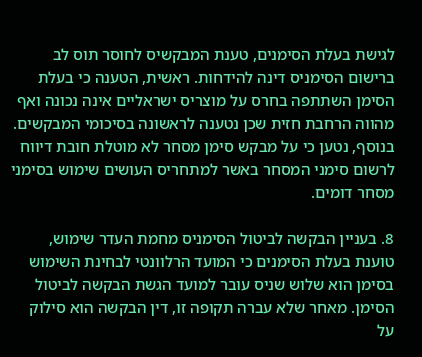לגישת בעלת הסימנים, טענת המבקשיס לחוסר תוס לב ברישום הסימניס דינה להידחות. ראשית, הטענה כי בעלת הסימן השתתפה בחרס על מוצריס ישראליים אינה נכונה ואף מהווה הרחבת חזית שכן נטענה לראשונה בסיכומי המבקשים. בנוסף, נטען כי על מבקש סימן מסחר לא מוטלת חובת דיווח לרשום סימני המסחר באשר למתחריס העושים שימוש בסימני מסחר דומים.

8. בעניין הבקשה לביטול הסימניס מחמת העדר שימוש, טוענת בעלת הסימנים כי המועד הרלוונטי לבחינת השימוש בסימן הוא שלוש שניס עובר למועד הגשת הבקשה לביטול הסימן. מאחר שלא עברה תקופה זו, דין הבקשה הוא סילוק על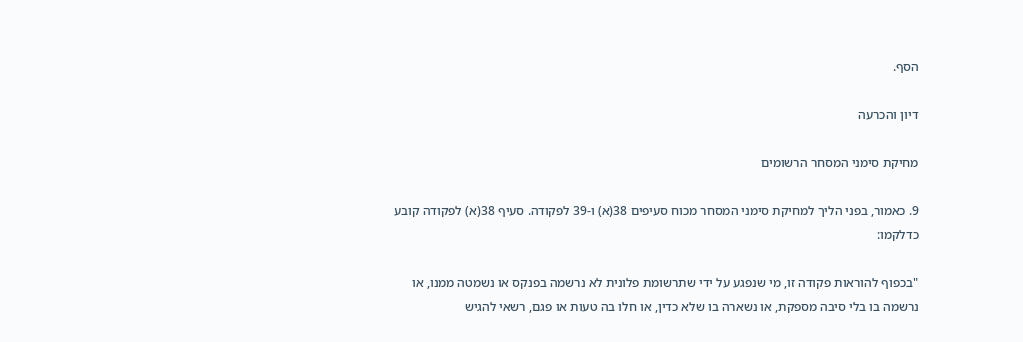הסף.

דיון והכרעה

מחיקת סימני המסחר הרשומים

9. כאמור, בפני הליך למחיקת סימני המסחר מכוח סעיפים 38(א) ו-39 לפקודה. סעיף 38(א) לפקודה קובע כדלקמו:

"בכפוף להוראות פקודה זו, מי שנפגע על ידי שתרשומת פלונית לא נרשמה בפנקס או נשמטה ממנו, או נרשמה בו בלי סיבה מספקת, או נשארה בו שלא כדין, או חלו בה טעות או פגם, רשאי להגיש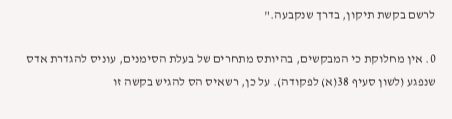לרשם בקשת תיקון, בדרך שנקבעה."

0. אין מחלוקת כי המבקשים, בהיותס מתחרים של בעלת הסימנים, עוניס להגדרת אדס שנפגע (לשון סעיף 38(א) לפקודה). על כן, רשאיס הס להגיש בקשה זו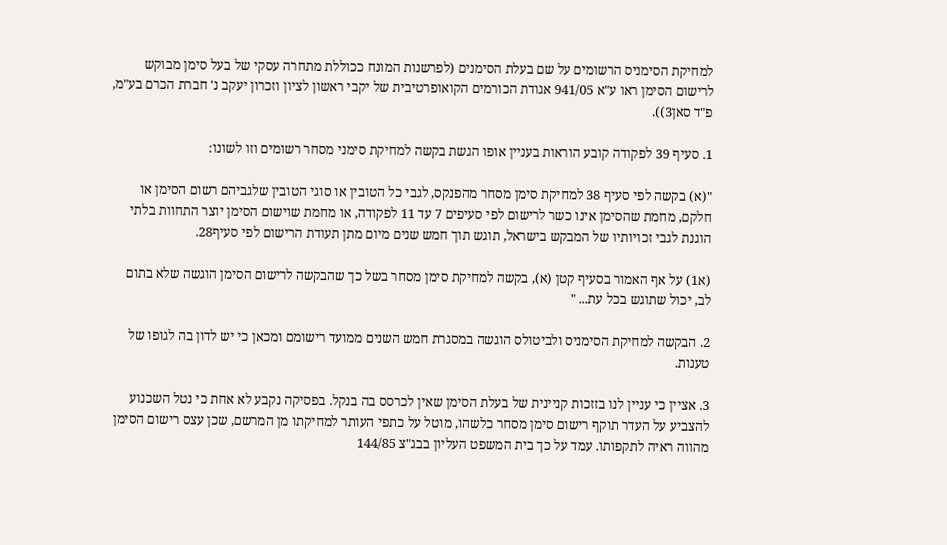למחיקת הסימניס הרשומים על שם בעלת הסימנים (לפרשנות המונח ככוללת מתחרה עסקי של בעל סימן מבוקש לרישום הסימן ראו ע"א 941/05 אגודת הכורמים הקואופרטיבית של יקבי ראשון לציון וזכרון יעקב נ' חברת הכרם בע"מ, פ"ד סאן3)).

1. סעיף 39 לפקודה קובע הוראות בעניין אופו הגשת בקשה למחיקת סימני מסחר רשומים וזו לשונו:

"(א) בקשה לפי סעיף 38 למחיקת סימן מסחר מהפנקס, לגבי כל הטובין או סוגי הטובין שלגביהם רשום הסימן או חלקם, מחמת שהסימן אינו כשר לרישום לפי סעיפים 7 עד 11 לפקודה, או מחמת שוישום הסימן יוצר התחוות בלתי הוגנת לגבי זכויותיו של המבקש בישראל, תוגש תוך חמש שנים מיום מתן תעודת הרישום לפי סעיף28.

(א1) על אף האמור בסעיף קטן (א), בקשה למחיקת סימן מסחר בשל כך שהבקשה לרישום הסימן הוגשה שלא בתום לב, יכול שתוגש בכל עת... "

2. הבקשה למחיקת הסימניס ולביטולס הוגשה במסגרת חמש השנים ממועד רישומם ומכאן כי יש לדון בה לגופו של טענות.

3. אציין כי עניין לנו בזזכות קניינית של בעלת הסימן שאין לכרסס בה בנקל. בפסיקה נקבע לא אחת כי נטל השכנוע להצביע על העדר תוקף רישום סימן מסחר כלשהו, מוטל על כתפי העותר למחיקתו מן המרשם, שכן עצס רישום הסימן מהווה ראיה לתקפותו. עמד על כך בית המשפט העליון בבג"צ 144/85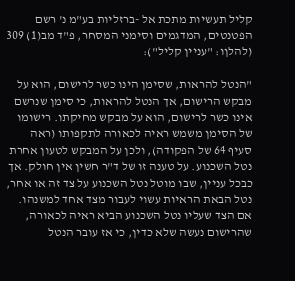קליל תעשיות מתכת אל -ברזליות בע"מ נ' רשם הפטנטים, המדגמים וסימני המסחר, פ"ד מב(1) 309 (להלןו: "עניין קליל"):

"הנטל להראות, שסימן הינו כשר לרישום, הוא על מבקש הרישום, אך הנטל להראות, כי סימן שנרשם אינו כשר לרישום, הוא על מבקש מחיקתו. רישומו של הסימן משמש ראיה לכאורה לתקפותו (ראה סעיף 64 של הפקודה), ולכן על המבקש לטעון אחרת נטל השכנוע. על טענה זו של ד"ר חשין אין חולק. אך כבכל עניין, שבו מוטל נטל השכנוע על צד זה או אחר, נטל הבאת הראיות עשוי לעבור מצד אחד למשנהו. אם הצד שעליו נטל השכנוע הביא ראיה לכאורה, שהרישום נעשה שלא כדין, כי אז עובר הנטל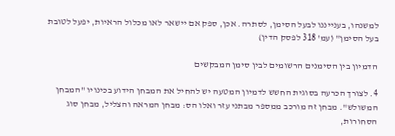למשנהו, בענייננו לבעל הסימן, לסתרה. אכן, ספק אם יישאר לאו מכלול הראיות, יפעל לטובת בעל הסימן" (עמ' 318 לפסק הדין)

הדמיון בין הסימנים הרשומים לבין סימן המבקשים

4. לצורך הכרעה בסוגית החשש לדמיון המטעה יש להחיל את המבחן הידוע בכינויו "המבחן המשולש". מבחן זה מורכב ממספר מבתני עזר ואלו הס: מבחן המראה והצליל, מבחן סוג הסחורות,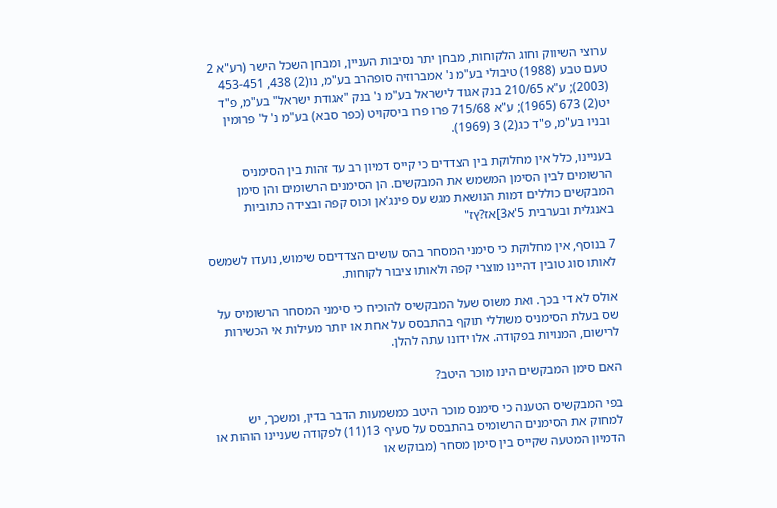ערוצי השיווק וחוג הלקוחות, מבחן יתר נסיבות העניין, ומבחן השכל הישר (רע"א 2 טעם טבע (1988) טיבולי בע"מ נ' אמברוזיה סופהרב בע"מ, נו(2) 438, 453-451 (2003); ע"א 210/65 בנק אגוד לישראל בע"מ נ' בנק "אגודת ישראל" בע"מ, פ"ד יט(2) 673 (1965); ע"א 715/68 פרו פרו ביסקויט (כפר סבא) בע"מ נ' ל' פרומין ובניו בע"מ, פ"ד כג(2) 3 (1969).

בעניינו, כלל אין מחלוקת בין הצדדים כי קייס דמיון רב עד זהות בין הסימניס הרשומים לבין הסימן המשמש את המבקשים. הן הסימנים הרשומים והן סימן המבקשים כוללים דמות הנושאת מגש עס פינג'אן וכוס קפה ובצידה כתוביות באנגלית ובערבית 5'א3]אז?ץז"

7 בנוסף, אין מחלוקת כי סימני המסחר בהס עושים הצדדיםס שימוש, נועדו לשמשס לאותו סוג טובין דהיינו מוצרי קפה ולאותו ציבור לקוחות.

אולס לא די בכך. ואת משוס שעל המבקשיס להוכיח כי סימני המסחר הרשומיס על שס בעלת הסימניס משוללי תוקף בהתבסס על אחת או יותר מעילות אי הכשירות לרישום, המנויות בפקודה. אלו ידונו עתה להלן.

האם סימן המבקשים הינו מוכר היטב?

בפי המבקשיס הטענה כי סימנס מוכר היטב כמשמעות הדבר בדין, ומשכך, יש למחוק את הסימנים הרשומיס בהתבסס על סעיף 13(11) לפקודה שעניינו הוהות או הדמיון המטעה שקייס בין סימן מסחר (מבוקש או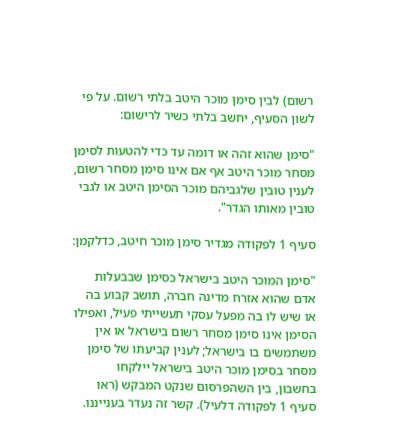רשום) לבין סימן מוכר היטב בלתי רשום. על פי לשון הסעיף, יחשב בלתי כשיר לרישום:

"סימן שהוא זהה או דומה עד כדי להטעות לסימן מסחר מוכר היטב אף אם אינו סימן מסחר רשום, לענין טובין שלגביהם מוכר הסימן היטב או לגבי טובין מאותו הגדר".

סעיף 1 לפקודה מגדיר סימן מוכר חיטב, כדלקמן:

"סימן המוכר היטב בישראל כסימן שבבעלות אדם שהוא אזרח מדינה חברה, תושב קבוע בה או שיש לו בה מפעל עסקי תעשייתי פעיל, ואפילו הסימן אינו סימן מסחר רשום בישראל או אין משתמשים בו בישראל; לענין קביעתו של סימן מסחר בסימן מוכר היטב בישראל יילקחו בחשבון, בין השהפרסום שנקט המבקש (ראו סעיף 1 לפקודה דלעיל). קשר זה נעדר בענייננו.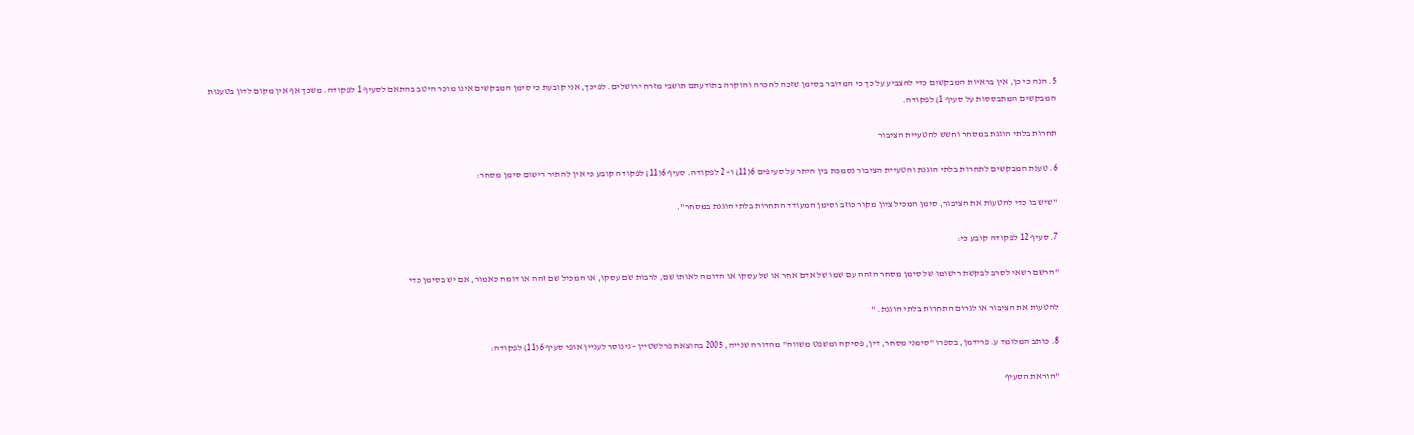5. הנה כי כן, אין בראיות המבקשים כדי להצביע על כך כי המדובר בסימן שזכה להכרה והוקרה בתודעתם תושבי מזרח ירושלים. לפיכך, אני קובעת כי סימן המבקשים אינו מוכר היטב בהתאם לסעיף 1 לפקודה. משכך אף אין מקום לדון בטענות המבקשים המתבססות על סעיף 1) לפקודה.

תחרות בלתי הוגנת במסחר וחשש להטעיית הציבור

6. טענת המבקשים לתחרות בלתי הוגנת והטעיית הציבור נסמכת בין היתר על סעיפים 6(11) ו- 2 לפקודה. סעיף 6(11) לפקודה קובע כי אין להתיר רישום סימן מסחר:

"שיש בו כדי להטעות את הציבור, סימן המכיל ציון מקור כוזב וסימן המעודד התחרות בלתי הוגנת במסחר".

7. סעיף 12 לפקודה קובע כי:

"הרשם רשאי לסרב לבקשת רישומו של סימן מסחר הזהה עם שמו של אדם אחר או של עסקו או הדומה לאותו שם, לרבות שם עסקו, או המכיל שם זהה או דומה כאמור, אם יש בסימן כדי

להטעות את הציבור או לגרום התחרות בלתי הוגנת. "

8. כותב המלומד ע. פרידמן, בספרו "סימני מסחר, דין, פסיקה ומשפט משווה" מהדורה שנייה, 2005 בהוצאת פרלשטיין - גינוסר לעניין אופי סעיף 6(11) לפקודה:

"הוראת הסעיף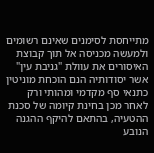מתייחסת לסימנים שאינם רשומים ולמעשה מכניסה אל תוך קבוצת האיסורים את עוולת "גניבת עין" אשר יסודותיה הנם הוכחת מוניטין כתנאי סף מקדמי ומהותי ורק לאחר מכן בחינת קיומה של סכנת ההטעיה, בהתאם להיקף ההגנה הנובע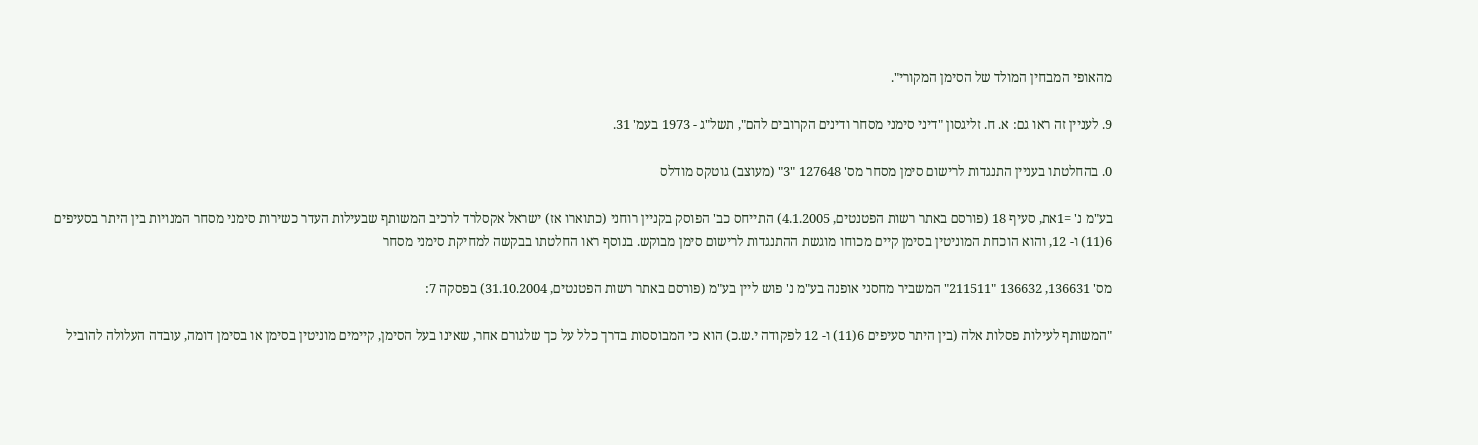מהאופי המבחין המולד של הסימן המקורי".

9. לעניין זה ראו גם: א. ח. זליגסון "דיני סימני מסחר ודינים הקרובים להם", תשל"ג - 1973 בעמ' 31.

0. בהחלטתו בעניין התנגדות לרישום סימן מסחר מס' 127648 "3" (מעוצב) גוטקס מודלס

בע"מ נ' =1את, סעיף 18 (פורסם באתר רשות הפטנטים, 4.1.2005) התייחס כב' הפוסק בקניין רוחני (כתוארו אז) ישראל אקסלרד לרכיב המשותף שבעילות העדר כשירות סימני מסחר המנויות בין היתר בסעיפים 6(11) ו- 12, והוא הוכחת המוניטין בסימן קיים מכוחו מוגשת ההתנגדות לרישום סימן מבוקש. בנוסף ראו החלטתו בבקשה למחיקת סימני מסחר

מס' 136631, 136632 "211511" המשביר מחסני אופנה בע"מ נ' פוש ליין בע"מ (פורסם באתר רשות הפטנטים, 31.10.2004) בפסקה 7:

"המשותף לעילות פסלות אלה (בין היתר סעיפים 6(11) ו- 12 לפקודה י.ש.כ) הוא כי המבוססות בדרך כלל על כך שלגורם אחר, שאינו בעל הסימן, קיימים מוניטין בסימן או בסימן דומה, עובדה העלולה להוביל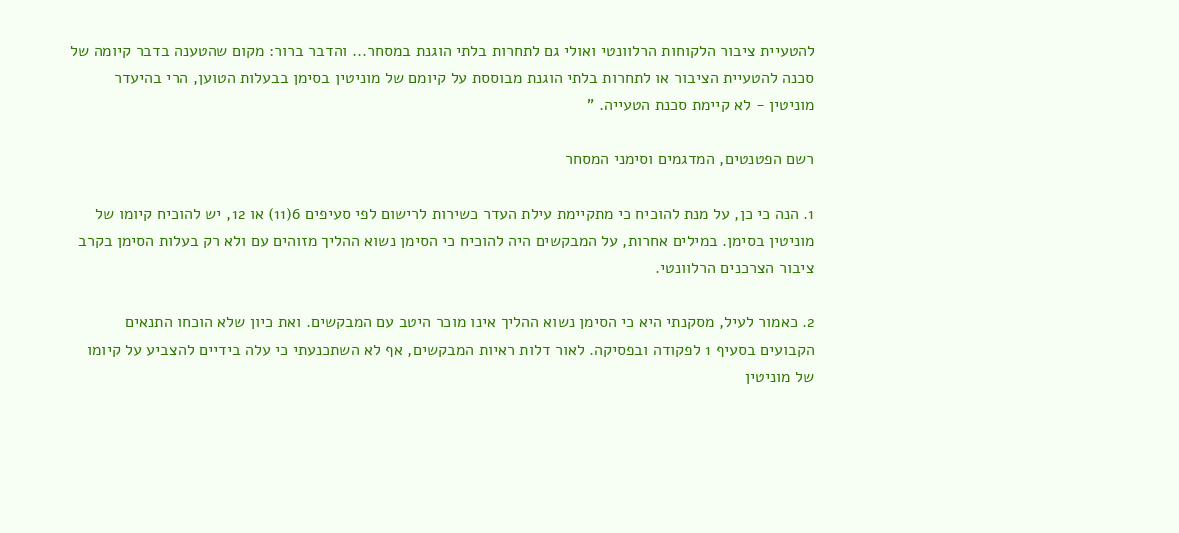להטעיית ציבור הלקוחות הרלוונטי ואולי גם לתחרות בלתי הוגנת במסחר... והדבר ברור: מקום שהטענה בדבר קיומה של סכנה להטעיית הציבור או לתחרות בלתי הוגנת מבוססת על קיומם של מוניטין בסימן בבעלות הטוען, הרי בהיעדר מוניטין - לא קיימת סכנת הטעייה. "

רשם הפטנטים, המדגמים וסימני המסחר

1. הנה כי כן, על מנת להוכיח כי מתקיימת עילת העדר כשירות לרישום לפי סעיפים 6(11) או 12, יש להוכיח קיומו של מוניטין בסימן. במילים אחרות, על המבקשים היה להוכיח כי הסימן נשוא ההליך מזוהים עם ולא רק בעלות הסימן בקרב ציבור הצרכנים הרלוונטי.

2. כאמור לעיל, מסקנתי היא כי הסימן נשוא ההליך אינו מוכר היטב עם המבקשים. ואת כיון שלא הוכחו התנאים הקבועים בסעיף 1 לפקודה ובפסיקה. לאור דלות ראיות המבקשים, אף לא השתכנעתי כי עלה בידיים להצביע על קיומו של מוניטין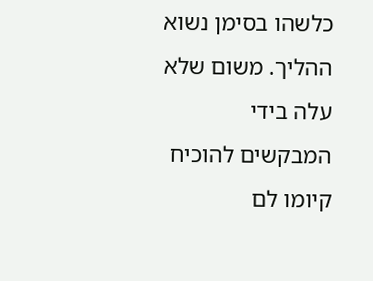כלשהו בסימן נשוא ההליך. משום שלא עלה בידי המבקשים להוכיח קיומו לם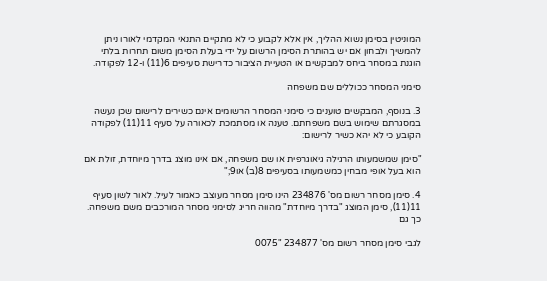המוניטין בסימן נשוא ההליך, אין אלא לקבוע כי לא מתקיים התנאי המקדמי לאורו ניתן להמשיך ולבחון אם יש בהותרת הסימן הרשום על ידי בעלת הסימן משום תחרות בלתי הוגנת במסחר ביחס למבקשים או הטעיית הציבור כדרישת סעיפים 6(11) ו-12 לפקודה.

סימני המסחר ככוללים שם משפחה

3. בנוסף, המבקשים טוענים כי סימני המסחר הרשומים אינם כשירים לרישום שכן נעשה במסגרתם שימוש בשם משפחתם. טענה או מסתמכת לכאורה על סעיף 11(11) לפקודה הקובע כי לא יהא כשיר לרישום:

"סימן שמשמעותו הרגילה גיאוגרפית או שם משפחה, אם אינו מוצג בדרך מיוחדת, זולת אם הוא בעל אופי מבחין כמשמעותו בסעיפים 8(ב) או9;"

4. סימן מסחר רשום מס' 234876 הינו סימן מסחר מעוצב כאמור לעיל. לאור לשון סעיף 11(11), סימן המוצג "בדרך מיוחדת" מהווה חריג לסימני מסחר המורכבים משם משפחה. כך גם

לגבי סימן מסחר רשום מס' 234877 "0075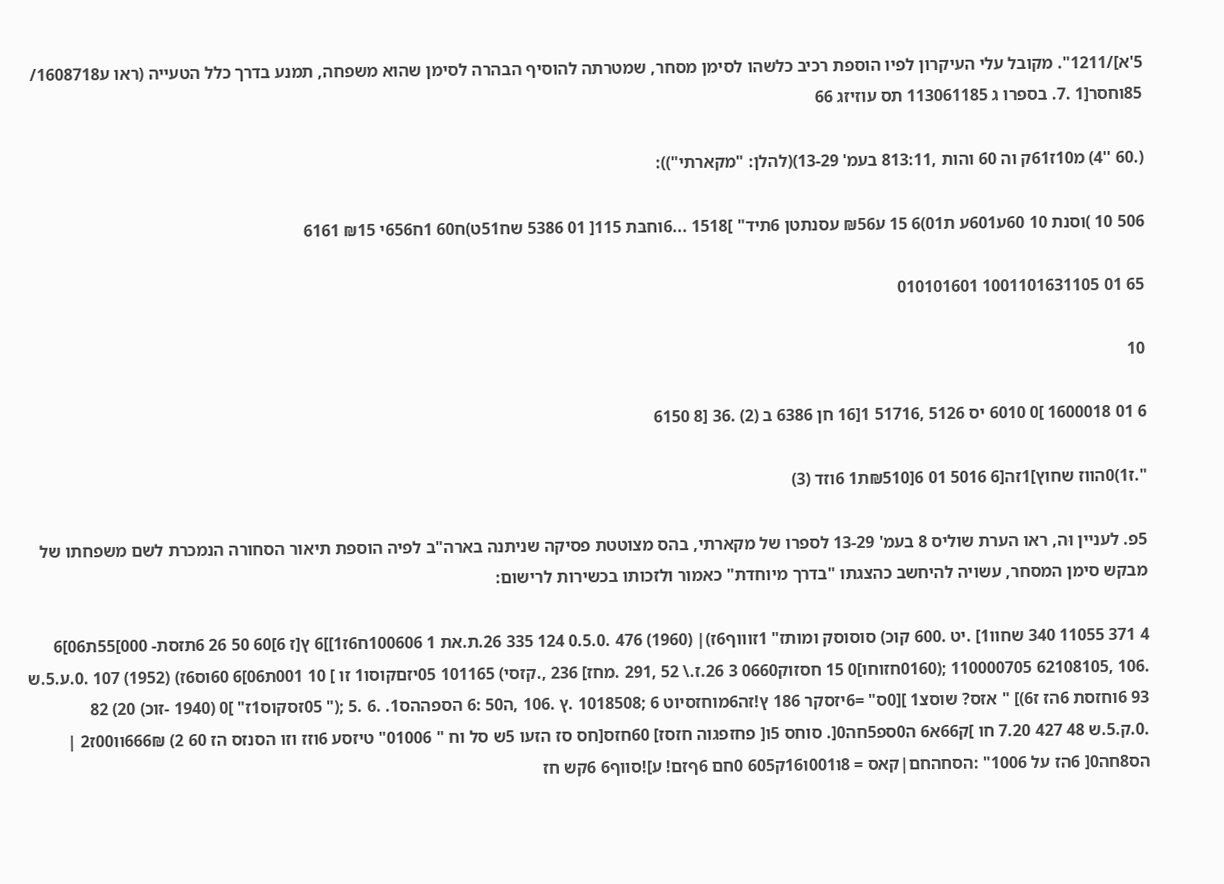5'א]/1211". מקובל עלי העיקרון לפיו הוספת רכיב כלשהו לסימן מסחר, שמטרתה להוסיף הבהרה לסימן שהוא משפחה, תמנע בדרך כלל הטעייה (ראו ע1608718/ 85וחסר[1 .7. בספרו ג 113061185 תס עוזיזג 66

(.60 ''4) מ10ז61ק וה 60 והות ,813:11 בעמ' 13-29)(להלן: "מקארתי")):

506 10 )וסנת 10 60ע601ע ת01)6 15 ע₪56 עסנתטן 6תיד" ]1518 ...6וחבּת 115[ 01 5386 שח51ט)ח60 1ח656י ₪15 6161

65 01 1001101631105 010101601

10

6 01 1600018 ]0 6010 יס 5126 ,51716 1[16 חן 6386 ב (2) .36 [8 6150

".ז1)0הווז שחוץ]1זה[6 5016 01 6[₪510ת1 6וזד (3)

5פ. לעניין וּה, ראו הערת שוליס 8 בעמ' 13-29 לספרו של מקארתי, בהס מצוטטת פסיקה שניתנה בארה"ב לפיה הוספת תיאור הסחורה הנמכרת לשם משפחתו של מבקש סימן המסחר, עשויה להיחשב כהצגתו "בדרך מיוחדת" כאמור ולזכותו בכשירות לרישום:

4 371 11055 340 שחוו1] .יט .600 קוכ) סוסוסק ומותז" 1זוווף6ז)| (1960) 476 .0.5.0 124 335 26.ת.את 1 100606ח6ז1]]6 ץ[ז 6]60 50 26 6תזסת- 000]55ת06]6 .106 ,62108105 110000705 ;(0160חזוחו]0 15 חסזוק0660 3 26.ז.\ 52 ,291 .מחז] 236 ,.קזסי) 101165 05יזםקוסו1 זו ] 10 001ת06]6 60וס6ז) (1952) 107 .0.ע.5.ש 93 6וחזסת 6הז ז6)] " אזס? שוסצ1 ][0ס" =6יזסקר 186 ץ!זה6מוחזסיוט 6 ;1018508 .ץ .106 ,ה50 :6 הספההס1. .6 .5 ;(" 05זסקוס1ז" ]0 (1940 -זוכ) 20) 82 .0.ק.5.ש 48 427 7.20 חו ]ק66א6 ה0ספ5חה0[. סוחס 5ו[ פחזפגוה חזסז] 60חזס[חס סז הזעו 5ש סל וח " 01006" טיזסע 6וזז וזו הסנזס הז 60 2) 666₪וו00ז2 | הס8חה0[ 6הז על 1006" :הסחהחם|קאס = 8ו001ו16ק605 0חם 6ףזם! ע]!סווף6 6קש חז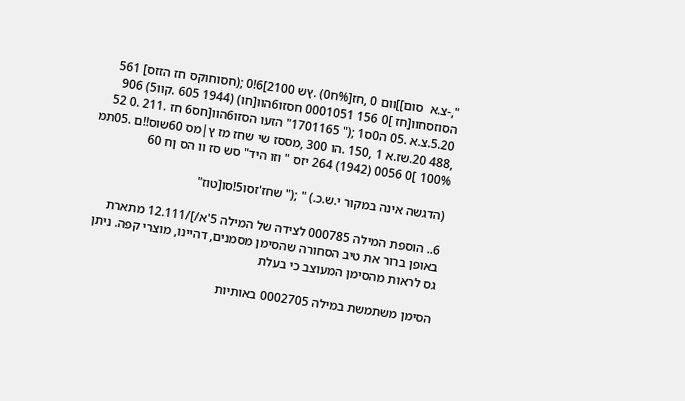",-צ.א  סום]]וום 0 ,חז[%ח0) .ץש 2100]6!0 ;(חסוחוקס חז הזזס] 561 הסוזסחוו[חז ]0 156 0001051 חסזו6הוו[חו) (1944 605 .קוו5) 906 5.20.צ.א .05 ה0ס1 ;(" 1701165" הזעו הסזו6הוו[חס6 חז .211 .0 52 ,488 20.שז.א 1 ,150 .הו 300 ,מססז שי שחז מז ץ|מס 60שוס!!ם .05תמ 100% ]0 0056 (1942) 264 יזס " וזו היד" סש סז וו הס ןח 60

(הדגשה אינה במקור י.ש.כ.) " ;(" שחז'זסו5!סו[טוז"

6.. הוספת המילה 000785 לצידה של המילה 5'א/]/12.111 מתארת באופן ברור את טיב הסחורה שהסימן מסמנים, דהיינו, מוצרי קפה. ניתן גס לראות מהסימן המעוצב כי בעלת

הסימן משתמשת במילה 0002705 באותיות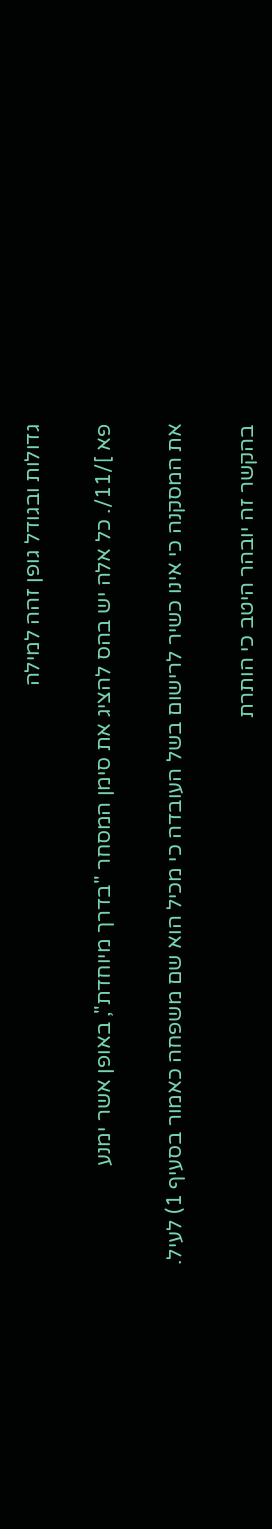גדולות ובגודל גופן זהה למילה

פא ]/11/. כל אלה יש בהס להציג את סימן המסחר "בדרך מיוחדת", באופן אשר ימנע

את המסקנה כי אינו כשיר לרישום בשל העובדה כי מכיל הוא שם משפחה כאמור בסעיף 1) לעיל.

בהקשר זה יובהר היטב כי הותרת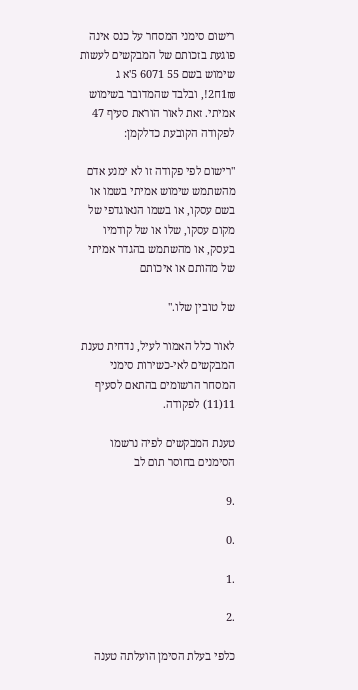רישום סימני המסחר על כנס אינה פוגעת בזכותם של המבקשים לעשות שימוש בשם 55 6071 5'א ג 1₪ח2!, ובלבד שהמדובר בשימוש אמיתי. זאת לאור הוראת סעיף 47 לפקודה הקובעת כדלקמן:

"רישום לפי פקודה זו לא ימנע אדם מהשתמש שימוש אמיתי בשמו או בשם עסקו, או בשמו הנאוגדפי של מקום עסקו, שלו או של קודמיו בעסק, או מהשתמש בהגדר אמיתי של מהותם או איכותם

של טובין שלו."

לאור כלל האמור לעיל, נדחית טענת המבקשים לאי-כשירות סימני המסחר הרשומים בהתאם לסעיף 11(11) לפקודה.

טענת המבקשים לפיה נרשמו הסימנים בחוסר תום לב

.9

.0

.1

.2

כלפי בעלת הסימן הועלתה טענה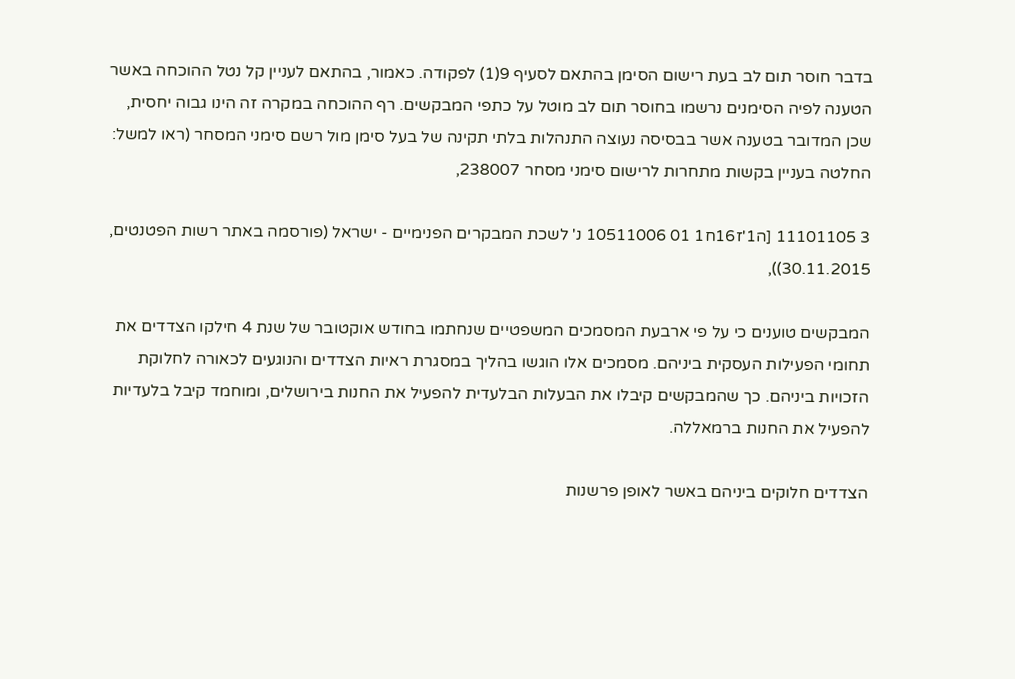בדבר חוסר תום לב בעת רישום הסימן בהתאם לסעיף 9(1) לפקודה. כאמור, בהתאם לעניין קל נטל ההוכחה באשר הטענה לפיה הסימנים נרשמו בחוסר תום לב מוטל על כתפי המבקשים. רף ההוכחה במקרה זה הינו גבוה יחסית, שכן המדובר בטענה אשר בבסיסה נעוצה התנהלות בלתי תקינה של בעל סימן מול רשם סימני המסחר (ראו למשל: החלטה בעניין בקשות מתחרות לרישום סימני מסחר 238007,

3 11101105 [ה1'ז16ח1 01 10511006 נ' לשכת המבקרים הפנימיים - ישראל (פורסמה באתר רשות הפטנטים, 30.11.2015)),

המבקשים טוענים כי על פי ארבעת המסמכים המשפטיים שנחתמו בחודש אוקטובר של שנת 4 חילקו הצדדים את תחומי הפעילות העסקית ביניהם. מסמכים אלו הוגשו בהליך במסגרת ראיות הצדדים והנוגעים לכאורה לחלוקת הזכויות ביניהם. כך שהמבקשים קיבלו את הבעלות הבלעדית להפעיל את החנות בירושלים, ומוחמד קיבל בלעדיות להפעיל את החנות ברמאללה.

הצדדים חלוקים ביניהם באשר לאופן פרשנות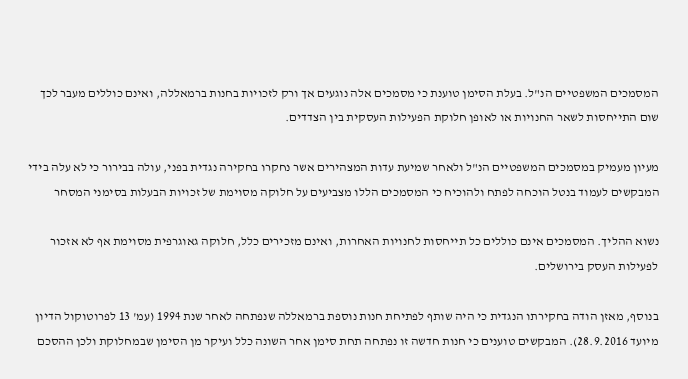המסמכים המשפטיים הנ"ל. בעלת הסימן טוענת כי מסמכים אלה נוגעים אך ורק לזכויות בחנות ברמאללה, ואינם כוללים מעבר לכך שום התייחסות לשאר החנויות או לאופן חלוקת הפעילות העסקית בין הצדדים.

מעיון מעמיק במסמכים המשפטיים הנ"ל ולאחר שמיעת עדות המצהירים אשר נחקרו בחקירה נגדית בפני, עולה בבירור כי לא עלה בידי המבקשים לעמוד בנטל הוכחה לפתח ולהוכיח כי המסמכים הללו מצביעים על חלוקה מסוימת של זכויות הבעלות בסימני המסחר

נשוא ההליך. המסמכים אינם כוללים כל תייחסות לחנויות האחרות, ואינם מזכירים כלל, חלוקה גאוגרפית מסוימת אף לא אזכור לפעילות העסק בירושלים.

בנוסף, מאזן הודה בחקירתו הנגדית כי היה שותף לפתיחת חנות נוספת ברמאללה שנפתחה לאחר שנת 1994 (עמ' 13 לפרוטוקול הדיון מיועד 28.9.2016). המבקשים טוענים כי חנות חדשה זו נפתחה תחת סימן אחר השונה כלל ועיקר מן הסימן שבמחלוקת ולכן ההסכם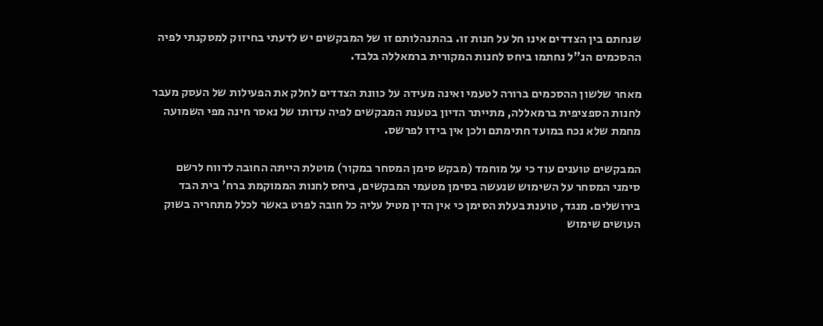שנחתם בין הצדדים אינו חל על חנות זו. בהתנהלותם זו של המבקשים יש לדעתי בחיזוק למסקנתי לפיה ההסכמים הנ"ל נחתמו ביחס לחנות המקורית ברמאללה בלבד.

מאחר שלשון ההסכמים ברורה לטעמי ואינה מעידה על כוונת הצדדים לחלק את הפעילות של העסק מעבר לחנות הספציפית ברמאללה, מתייתר הדיון בטענת המבקשים לפיה עדותו של נאסר חינה מפי השמועה מחמת שלא נכח במועד חתימתם ולכן אין בידו לפרשס.

המבקשים טוענים עוד כי על מוחמד (מבקש סימן המסחר במקור) מוטלת הייתה החובה לדווח לרשם סימני המסחר על השימוש שנעשה בסימן מטעמי המבקשים, ביחס לחנות הממוקמת ברח' בית הבד בירושלים. מנגד, טוענת בעלת הסימן כי אין הדין מטיל עליה כל חובה לפרט באשר לכלל מתחריה בשוק העושים שימוש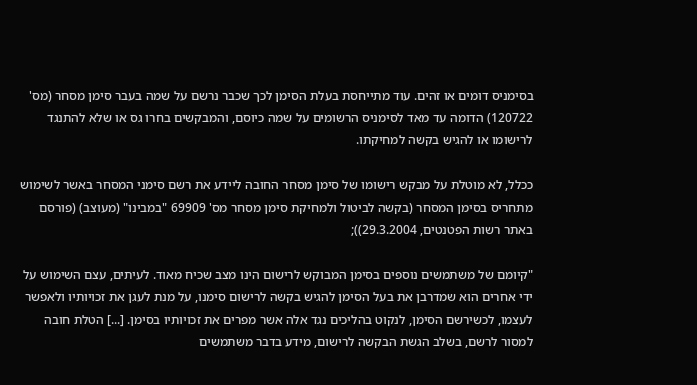בסימניס דומים או זהים. עוד מתייחסת בעלת הסימן לכך שכבר נרשם על שמה בעבר סימן מסחר (מס' 120722) הדומה עד מאד לסימניס הרשומים על שמה כיוסם, והמבקשים בחרו גס או שלא להתנגד לרישומו או להגיש בקשה למחיקתו.

ככלל, לא מוטלת על מבקש רישומו של סימן מסחר החובה ליידע את רשם סימני המסחר באשר לשימוש מתחריס בסימן המסחר (בקשה לביטול ולמחיקת סימן מסחר מס' 69909 "במבינו" (מעוצב) (פורסם באתר רשות הפטנטים, 29.3.2004));

"קיומם של משתמשים נוספים בסימן המבוקש לרישום הינו מצב שכיח מאוד. לעיתים, עצם השימוש על ידי אחרים הוא שמדרבן את בעל הסימן להגיש בקשה לרישום סימנו, על מנת לעגן את זכויותיו ולאפשר לעצמו, לכשירשם הסימן, לנקוט בהליכים נגד אלה אשר מפרים את זכויותיו בסימן. [...] הטלת חובה למסור לרשם, בשלב הגשת הבקשה לרישום, מידע בדבר משתמשים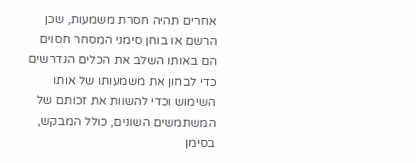אחרים תהיה חסרת משמעות, שכן הרשם או בוחן סימני המסחר חסוים הם באותו השלב את הכלים הנדרשים כדי לבחון את משמעותו של אותו השימוש וכדי להשוות את זכותם של המשתמשים השונים, כולל המבקש, בסימן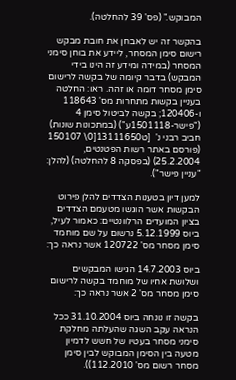המבוקש." (פס' 39 להחלטה).

בהקשר זה יש לאבחן את חובת מבקש רישום סימן המסחר, ליידע את בוחן סימני המסחר (במידה ומידע זה הינו בידי המבקש) בדבר קיומה של בקשה לרישום סימן מסחר דומה או זהה. ראו: החלטה בעניין בקשות מתחרות מס' 118643 ו-120406; בקשה לביטול סימן 4 ("פישר-1501118ע") (במתכונות שונות) חביב רבני נ'  [ט13111650[0\ 150107 (פורסם באתר רשות הפטנטים, 25.2.2004) (בפסקה 8 להחלטה) (להלן: "עניין פישר").

למען דיון בטענות הצדדים להלן פירוט הבקשות אשר הוגשו מטעמם הצדדים בציון המועדים הרלוונטיים: כאמור לעיל, ביוס 5.12.1999 נרשום על שם מוחמד סימן מסחר מס' 120722 אשר נראה כך:

ביוס 14.7.2003 הגישו המבקשים ושלושת אחיו של מוחמד בקשה לרישום סימן מסחר מס' 2 אשר נראה כך:

בקשה זו נונחה ביוס 31.10.2004 ככל הנראה עקב השגה שהעלתה מחלקת סימני מסחר בעטיו של חשש לדמיון מטעה בין הסימן המבוקש לבין סימן מסחר רשום מס' 112.2010)).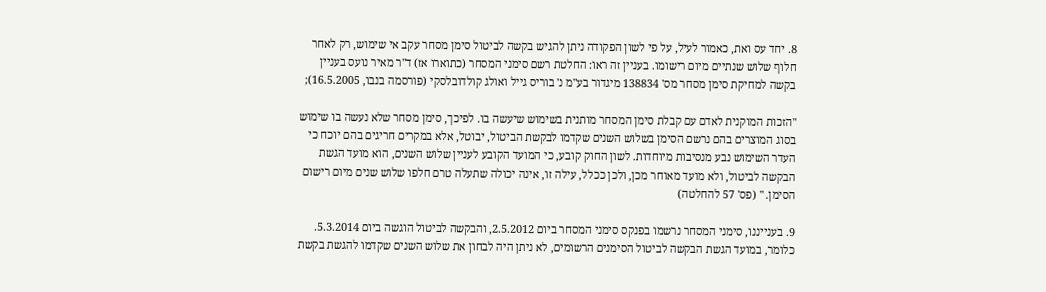8. יחד עס ואת, כאמור לעיל, על פי לשון הפקודה ניתן להגיש בקשה לביטול סימן מסחר עקב אי שימוש, רק לאחר חלוף שלוש שנתיים מיום רישומו. בעניין זה ראו: החלטת רשם סימני המסחר (כתוארו אז) ד"ר מאיר נועס בעניין בקשה למחיקת סימן מסחר מס' 138834 מיגדור בע"מ נ' בוריס גייל ואולג קולדובלסקי (פורסמה בנבו, 16.5.2005);

"הזכות המוקנית לאדם עם קבלת סימן המסחר מותנית בשימוש שיעשה בו. לפיכך, סימן מסחר שלא נעשה בו שימוש בסוג המוצרים בהם נרשם הסימן בשלוש השנים שקדמו לבקשת הביטול, יבוטל, אלא במקרים חריגים בהם יוכח כי העדר השימוש נבע מנסיבות מיוחדות. לשון החוק קובע, כי המועד הקובע לעניין שלוש השנים, הוא מועד הגשת הבקשה לביטול, ולא מועד מאוחר מכן, ולכן ככלל, עילה זו, אינה יכולה שתעלה טרם חלפו שלוש שנים מיום רישום הסימן. " (פס' 57 להחלטה)

9. בענייננו, סימני המסחר נרשמו בפנקס סימני המסחר ביום 2.5.2012, והבקשה לביטול הוגשה ביום 5.3.2014. כלומר, במועד הגשת הבקשה לביטול הסימנים הרשומים, לא ניתן היה לבחון את שלוש השנים שקדמו להגשת בקשת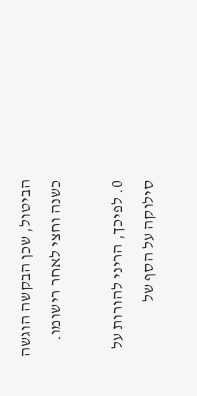הביטול, שכן הבקשה הוגשה כשנה וחצי לאחר רישומו.

0. לפיכך, הריני להורות על סילוקה על הסף של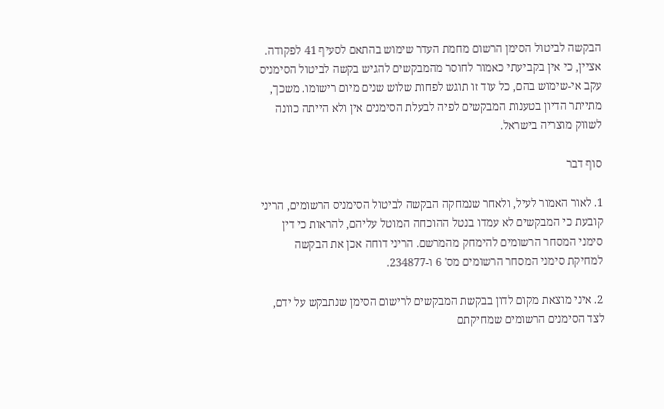הבקשה לביטול הסימן הרשום מחמת העדר שימוש בהתאם לסעיף 41 לפקודה. אציין, כי אין בקביעתי כאמור לחוסר מהמבקשים להגיש בקשה לביטול הסימניס עקב אי-שימוש בהם, כל עוד זו תוגש לפחות שלוש שנים מיום רישומו. משכך, מתייתר הדיון בטענות המבקשים לפיה לבעלת הסימנים אין ולא הייתה כוונה לשווק מוצריה בישראל.

סוף דבר

1. לאור האמור לעיל, ולאחר שנמחקה הבקשה לביטול הסימניס הרשומים, הריני קובעת כי המבקשים לא עמדו בנטל ההוכחה המוטל עליהם, להראות כי דין סימני המסחר הרשומים להימחק מהמרשם. הריני דוחה אכן את הבקשה למחיקת סימני המסחר הרשומים מס' 6 ו-234877.

2. איני מוצאת מקום לדון בבקשת המבקשים לרישום הסימן שנתבקש על ידם, לצד הסימנים הרשומים שמחיקתם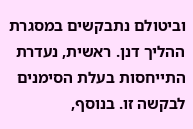וביטולם נתבקשים במסגרת ההליך דנן. ראשית, נעדרת התייחסות בעלת הסימנים לבקשה זו. בנוסף,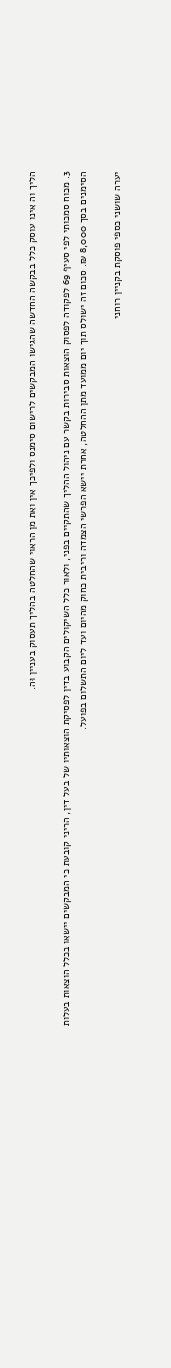הליך וה אינו עוסק כלל בבקשה החדשה שהגישו המבקשים לרישום סימנס ולפיכך אין ואת מן הראוי שהחלטה בהליך תעסוק בעניין וּה.

3. מכוח סמכותי לפי סעיף 69 לפקודה לפסוק הוצאות סבירות בקשר עם ניהול ההליך שהתקיים בפני, ולאור כלל השיקולים הקבוע בדין לפסיקת הוצאותיו של בעל דין, הריני קובעת כי המבקשים יישאו בכלל הוצאות בעלות הסימנים בסך 8,000 ₪. סכום זה ישולס תוך יום ממועד מתן ההחלטה, אחרת יישא הפרשי הצמדה וריבית כחוק מהיום ועד ליום התשלום בפועל.

יערה שושני כספי פוסקת בקניין רוחני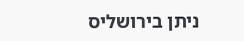ניתן בירושליס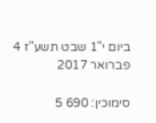ביום י"1 שבט תשע"ז 4 פברואר 2017

סימוכין: 690 5